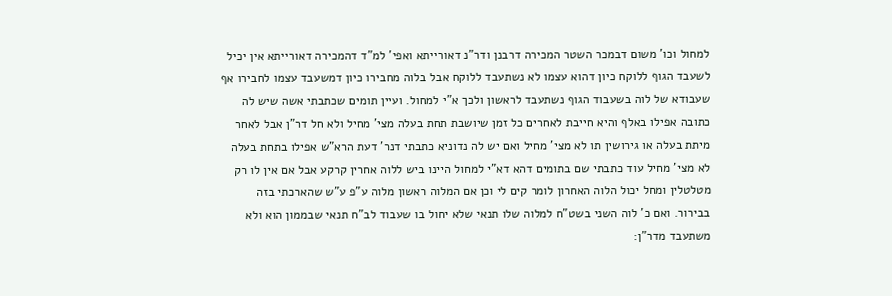למחול וכו' משום דבמכר השטר המכירה דרבנן ודר"נ דאורייתא ואפי' למ"ד דהמכירה דאורייתא אין יכיל לשעבד הגוף ללוקח כיון דהוא עצמו לא נשתעבד ללוקח אבל בלוה מחבירו כיון דמשעבד עצמו לחבירו אף שעבודא של לוה בשעבוד הגוף נשתעבד לראשון ולכך א"י למחול. ועיין תומים שכתבתי אשה שיש לה כתובה אפילו באלף והיא חייבת לאחרים כל זמן שיושבת תחת בעלה מצי' מחיל ולא חל דר"ן אבל לאחר מיתת בעלה או גירושין תו לא מצי' מחיל ואם יש לה נדוניא כתבתי דנר' דעת הרא"ש אפילו בתחת בעלה לא מצי' מחיל עוד כתבתי שם בתומים דהא דא"י למחול היינו ביש ללוה אחרין קרקע אבל אם אין לו רק מטלטלין ומחל יכול הלוה האחרון לומר קים לי וכן אם המלוה ראשון מלוה ע"פ ע"ש שהארכתי בזה בבירור. ואם כ' לוה השני בשט"ח למלוה שלו תנאי שלא יחול בו שעבוד לב"ח תנאי שבממון הוא ולא משתעבד מדר"ן: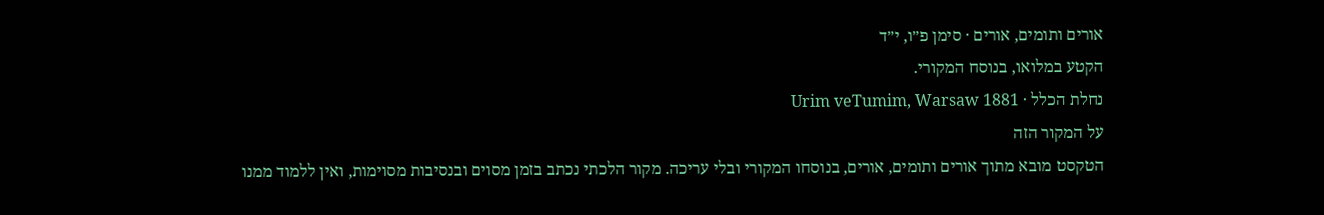אורים ותומים, אורים · סימן פ״ו, י״ד
הקטע במלואו, בנוסח המקורי.
נחלת הכלל · Urim veTumim, Warsaw 1881
על המקור הזה
הטקסט מובא מתוך אורים ותומים, אורים, בנוסחו המקורי ובלי עריכה. מקור הלכתי נכתב בזמן מסוים ובנסיבות מסוימות, ואין ללמוד ממנו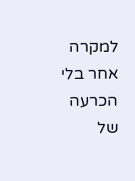למקרה אחר בלי הכרעה של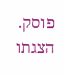פוסק. הצגתו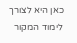כאן היא לצורך לימוד המקור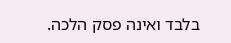בלבד ואינה פסק הלכה.